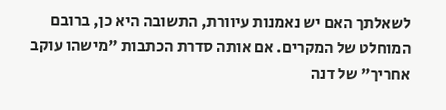לשאלתך האם יש נאמנות עיוורת, התשובה היא כן, ברובם המוחלט של המקרים. אם אותה סדרת הכתבות "מישהו עוקב אחריך" של דנה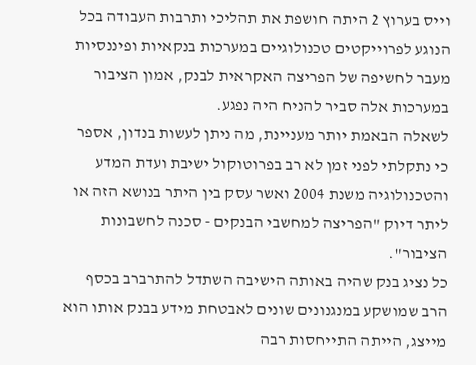וייס בערוץ 2 היתה חושפת את תהליכי ותרבות העבודה בכל הנוגע לפרוייקטים טכנולוגיים במערכות בנקאיות ופיננסיות מעבר לחשיפה של הפריצה האקראית לבנק, אמון הציבור במערכות אלה סביר להניח היה נפגע.
לשאלה הבאמת יותר מעניינת, מה ניתן לעשות בנדון, אספר כי נתקלתי לפני זמן לא רב בפרוטוקול ישיבת ועדת המדע והטכנולוגיה משנת 2004 ואשר עסק בין היתר בנושא הזה או ליתר דיוק "הפריצה למחשבי הבנקים - סכנה לחשבונות הציבור".
כל נציג בנק שהיה באותה הישיבה השתדל להתרברב בכסף הרב שמושקע במנגנונים שונים לאבטחת מידע בבנק אותו הוא מייצג, הייתה התייחסות רבה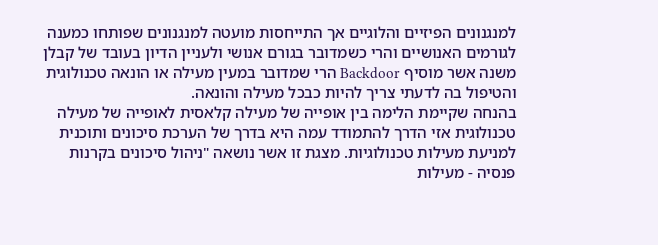למנגנונים הפיזיים והלוגיים אך התייחסות מועטה למנגנונים שפותחו כמענה לגורמים האנושיים והרי כשמדובר בגורם אנושי ולעניין הדיון בעובד של קבלן משנה אשר מוסיף Backdoor הרי שמדובר במעין מעילה או הונאה טכנולוגית והטיפול בה לדעתי צריך להיות כבכל מעילה והונאה.
בהנחה שקיימת הלימה בין אופייה של מעילה קלאסית לאופייה של מעילה טכנולוגית אזי הדרך להתמודד עמה היא בדרך של הערכת סיכונים ותוכנית למניעת מעילות טכנולוגיות. מצגת זו אשר נושאה "ניהול סיכונים בקרנות פנסיה - מעילות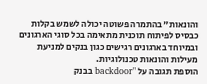והונאות" בהתמרה פשוטה יכולה לשמש בקלות כבסיס לפיתוח תוכנית מתאימה בכל סוגי הארגונים ובמיוחד בארגונים רגישים כגון בנקים למניעת מעילות והונאות טכנולוגיות.
הוספת תגובה על "backdoor בבנק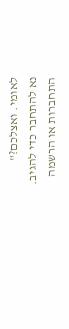לאומי. ואצלכם?"
נא להתחבר כדי להגיב.
התחברות או הרשמה